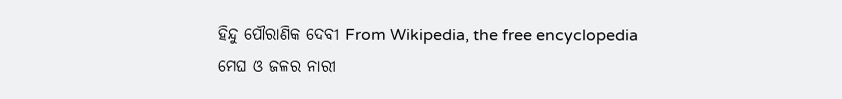ହିନ୍ଦୁ ପୌରାଣିକ ଦେବୀ From Wikipedia, the free encyclopedia
ମେଘ ଓ ଜଳର ନାରୀ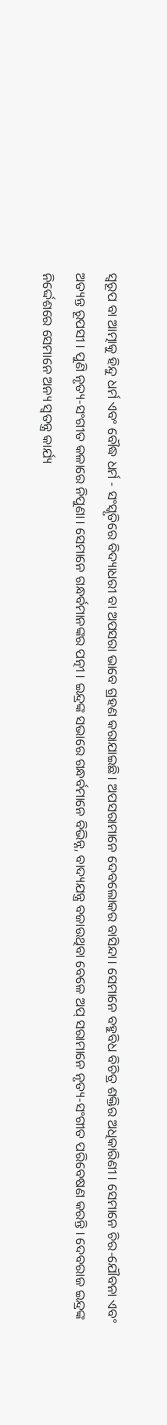ସ୍ୱରୂପ ବା ଆତ୍ମାକୁ ହିନ୍ଦୁ ଧର୍ମ ଏବଂ ବୌଦ୍ଧ ଧର୍ମ - ସଂସ୍କୃତିରେ ବିଦ୍ୟାଧରୀ ବା ଅପସରା ଭାବେ ଗ୍ରହଣ କରାଯାଇଛି। ଅପସରାମାନେ ଦେବଲୋକର ବାସିନ୍ଦା। ସେମାନେ ବହୁବିଧ ବିଚିତ୍ର ଶକ୍ତିର ଅଧିକାରିଣୀ। ସେମାନେ ଚିର-ଯୌବନା ଏବଂ ଅତ୍ୟନ୍ତ ରୂପସୀ। ପୁଣି ନୃତ୍ୟ-ସଂଗୀତ କଳାରେ ନିପୁଣା। ସେମାନେ ଗନ୍ଧର୍ବମାନଙ୍କର ପତ୍ନୀ। ଇନ୍ଦ୍ରଙ୍କ ସଭାରେ ଗନ୍ଧର୍ବମାନେ ବିଭିନ୍ନ, ବାଦ୍ୟଯନ୍ତ୍ର ବଜାଉଥିବା ବେଳେ ଅପ୍ ସରାମାନେ ନୃତ୍ୟ-ସଂଗୀତ ପରିବେଷଣ କରନ୍ତି। ଦେବରାଜ ଇନ୍ଦ୍ରଙ୍କ ନିର୍ଦ୍ଦେଶରେ ସେମାନେ ଅନ୍ୟ ସ୍ୱତନ୍ତ୍ର କାର୍ଯ୍ୟ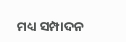ମଧ୍ୟ ସମ୍ପାଦନ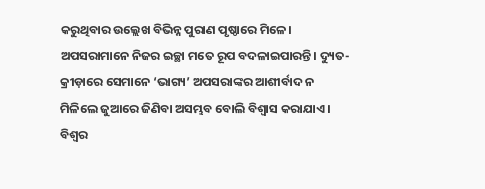କରୁଥିବାର ଉଲ୍ଲେଖ ବିଭିନ୍ନ ପୁରାଣ ପୃଷ୍ଠାରେ ମିଳେ। ଅପସରାମାନେ ନିଜର ଇଚ୍ଛା ମତେ ରୂପ ବଦଳାଇପାରନ୍ତି। ଦ୍ୟୁତ-କ୍ରୀଡ଼ାରେ ସେମାନେ ‘ଭାଗ୍ୟ’ ଅପସରାଙ୍କର ଆଶୀର୍ବାଦ ନ ମିଳିଲେ ଜୁଆରେ ଜିଣିବା ଅସମ୍ଭବ ବୋଲି ବିଶ୍ୱାସ କରାଯାଏ। ବିଶ୍ୱର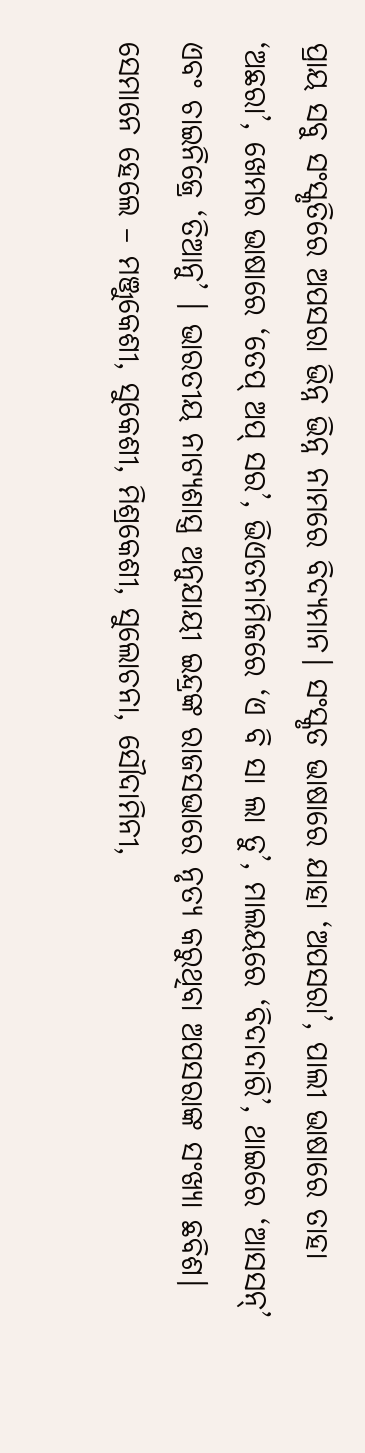ପ୍ରାୟ ସବୁ ସଂସ୍କୃତିରେ ଅପସରା ଭିନ୍ନ ଭିନ୍ନ ନାମରେ ବିଦ୍ୟମାନ। ସଂସ୍କୃତ ଭାଷାରେ ଯାହା ‘ଅପସରା’, ପାଲୀ ଭାଷାରେ ତାହା ‘ଅଛରା’, ଖେମର ଭାଷାରେ ‘ତେପ୍ ଅପ୍ ସର’, ଭିଏତନାମିଜରେ ‘ଏ ବି ସା ଲା ତୁ’, ମାଲୟରେ ‘ବିଦାଦାରି’, ଥାଇରେ ‘ଆସସନ୍’ ଏବଂ ଚାଇନିଜ୍ରେ ‘ତିଆନୁ’ । ଭାରତୀୟ ନାଟ୍ୟଶାସ୍ତ୍ର ଅନୁଯାୟୀ ଇନ୍ଦ୍ରଙ୍କ ରାଜସଭାରେ ନୃତ୍ୟ କରୁଥିବା ଅପସରାଙ୍କ ସଂଖ୍ୟା ଛବିଶ। ସେମାନେ ହେଲେ – ମଞ୍ଜୁକେଶୀ, ସୁକେଶୀ, ମିଶ୍ରକେଶୀ, ସୁଲୋଚନା, ସୌଦାମିନୀ,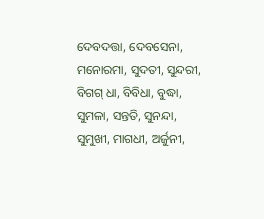ଦେବଦତ୍ତା, ଦେବସେନା, ମନୋରମା, ସୁଦତୀ, ସୁନ୍ଦରୀ, ବିଗଗ୍ ଧା, ବିବିଧା, ବୁଦ୍ଧା, ସୁମଳା, ସନ୍ତତି, ସୁନନ୍ଦା, ସୁମୁଖୀ, ମାଗଧୀ, ଅର୍ଜୁନୀ,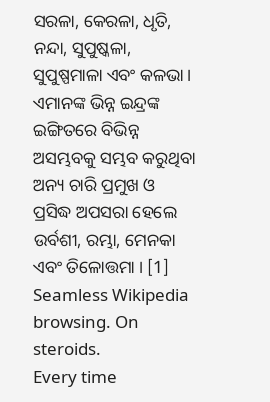ସରଳା, କେରଳା, ଧୃତି, ନନ୍ଦା, ସୁପୁଷ୍କଳା, ସୁପୁଷ୍ପମାଳା ଏବଂ କଳଭା। ଏମାନଙ୍କ ଭିନ୍ନ ଇନ୍ଦ୍ରଙ୍କ ଇଙ୍ଗିତରେ ବିଭିନ୍ନ ଅସମ୍ଭବକୁ ସମ୍ଭବ କରୁଥିବା ଅନ୍ୟ ଚାରି ପ୍ରମୁଖ ଓ ପ୍ରସିଦ୍ଧ ଅପସରା ହେଲେ ଉର୍ବଶୀ, ରମ୍ଭା, ମେନକା ଏବଂ ତିଳୋତ୍ତମା । [1]
Seamless Wikipedia browsing. On steroids.
Every time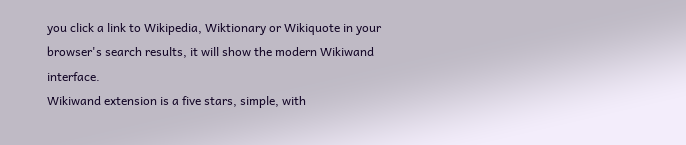you click a link to Wikipedia, Wiktionary or Wikiquote in your browser's search results, it will show the modern Wikiwand interface.
Wikiwand extension is a five stars, simple, with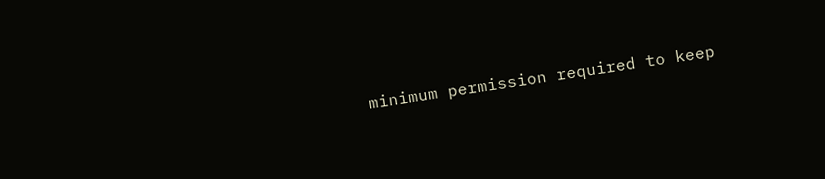minimum permission required to keep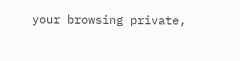your browsing private,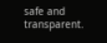safe and transparent.